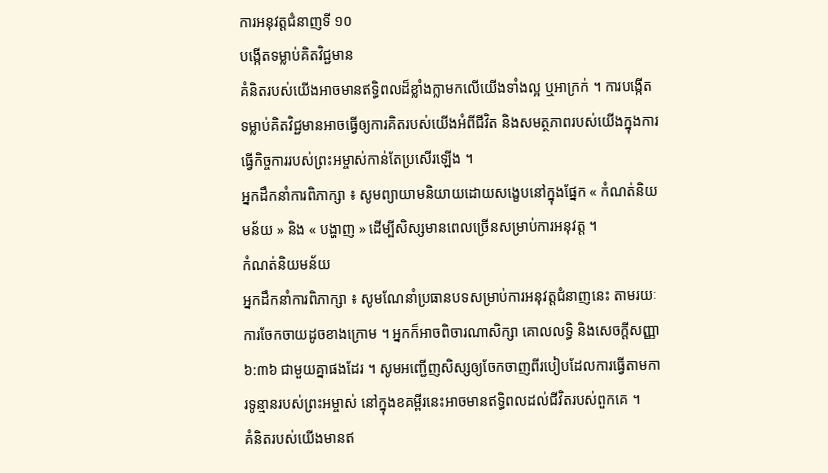ការអនុវត្តជំនាញទី ១០
បង្កើតទម្លាប់គិតវិជ្ជមាន
គំនិតរបស់យើងអាចមានឥទ្ធិពលដ៏ខ្លាំងក្លាមកលើយើងទាំងល្អ ឬអាក្រក់ ។ ការបង្កើតទម្លាប់គិតវិជ្ជមានអាចធ្វើឲ្យការគិតរបស់យើងអំពីជីវិត និងសមត្ថភាពរបស់យើងក្នុងការធ្វើកិច្ចការរបស់ព្រះអម្ចាស់កាន់តែប្រសើរឡើង ។
អ្នកដឹកនាំការពិភាក្សា ៖ សូមព្យាយាមនិយាយដោយសង្ខេបនៅក្នុងផ្នែក « កំណត់និយមន័យ » និង « បង្ហាញ » ដើម្បីសិស្សមានពេលច្រើនសម្រាប់ការអនុវត្ត ។
កំណត់និយមន័យ
អ្នកដឹកនាំការពិភាក្សា ៖ សូមណែនាំប្រធានបទសម្រាប់ការអនុវត្តជំនាញនេះ តាមរយៈការចែកចាយដូចខាងក្រោម ។ អ្នកក៏អាចពិចារណាសិក្សា គោលលទ្ធិ និងសេចក្តីសញ្ញា ៦:៣៦ ជាមួយគ្នាផងដែរ ។ សូមអញ្ជើញសិស្សឲ្យចែកចាញពីរបៀបដែលការធ្វើតាមការទូន្មានរបស់ព្រះអម្ចាស់ នៅក្នុងខគម្ពីរនេះអាចមានឥទ្ធិពលដល់ជីវិតរបស់ពួកគេ ។
គំនិតរបស់យើងមានឥ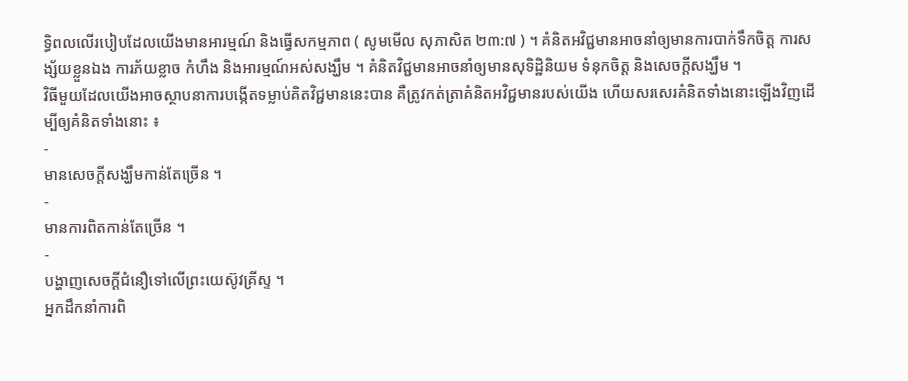ទ្ធិពលលើរបៀបដែលយើងមានអារម្មណ៍ និងធ្វើសកម្មភាព ( សូមមើល សុភាសិត ២៣:៧ ) ។ គំនិតអវិជ្ជមានអាចនាំឲ្យមានការបាក់ទឹកចិត្ត ការសង្ស័យខ្លួនឯង ការភ័យខ្លាច កំហឹង និងអារម្មណ៍អស់សង្ឃឹម ។ គំនិតវិជ្ជមានអាចនាំឲ្យមានសុទិដ្ឋិនិយម ទំនុកចិត្ត និងសេចក្តីសង្ឃឹម ។
វិធីមួយដែលយើងអាចស្ថាបនាការបង្កើតទម្លាប់គិតវិជ្ជមាននេះបាន គឺត្រូវកត់ត្រាគំនិតអវិជ្ជមានរបស់យើង ហើយសរសេរគំនិតទាំងនោះឡើងវិញដើម្បីឲ្យគំនិតទាំងនោះ ៖
-
មានសេចក្តីសង្ឃឹមកាន់តែច្រើន ។
-
មានការពិតកាន់តែច្រើន ។
-
បង្ហាញសេចក្ដីជំនឿទៅលើព្រះយេស៊ូវគ្រីស្ទ ។
អ្នកដឹកនាំការពិ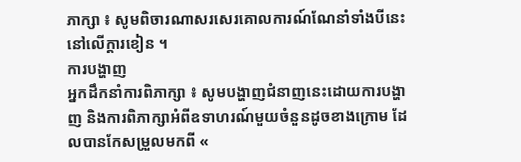ភាក្សា ៖ សូមពិចារណាសរសេរគោលការណ៍ណែនាំទាំងបីនេះនៅលើក្តារខៀន ។
ការបង្ហាញ
អ្នកដឹកនាំការពិភាក្សា ៖ សូមបង្ហាញជំនាញនេះដោយការបង្ហាញ និងការពិភាក្សាអំពីឧទាហរណ៍មួយចំនួនដូចខាងក្រោម ដែលបានកែសម្រួលមកពី «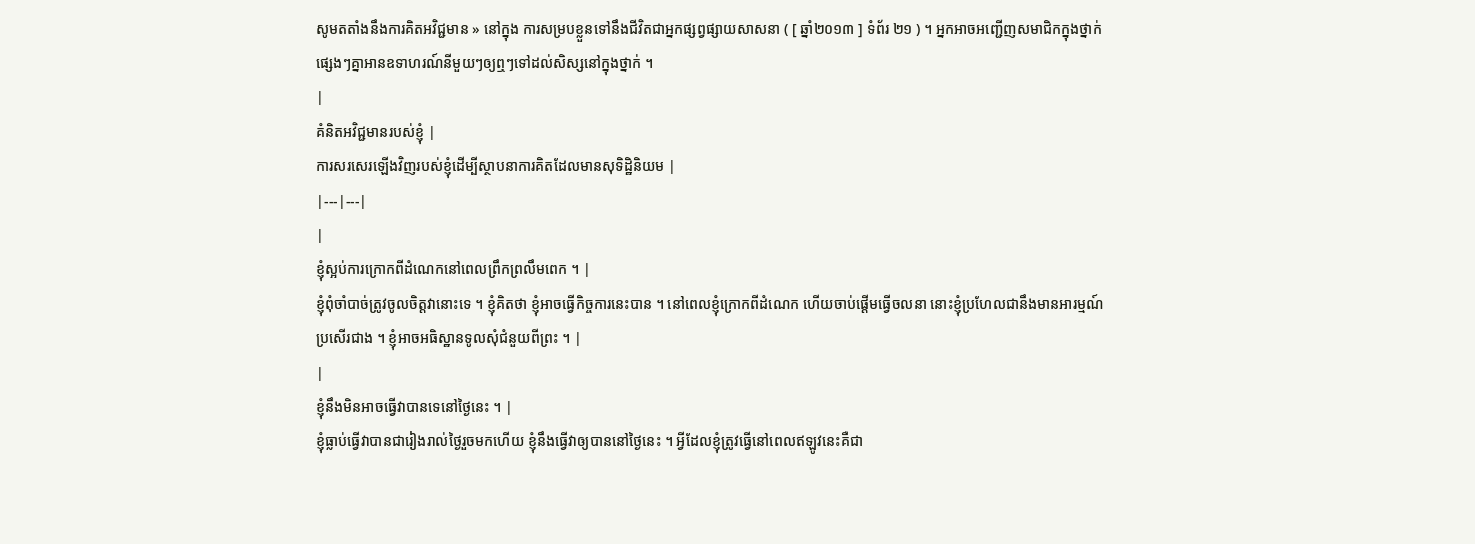សូមតតាំងនឹងការគិតអវិជ្ជមាន » នៅក្នុង ការសម្របខ្លួនទៅនឹងជីវិតជាអ្នកផ្សព្វផ្សាយសាសនា ( [ ឆ្នាំ២០១៣ ] ទំព័រ ២១ ) ។ អ្នកអាចអញ្ជើញសមាជិកក្នុងថ្នាក់ផ្សេងៗគ្នាអានឧទាហរណ៍នីមួយៗឲ្យឮៗទៅដល់សិស្សនៅក្នុងថ្នាក់ ។
|
គំនិតអវិជ្ជមានរបស់ខ្ញុំ |
ការសរសេរឡើងវិញរបស់ខ្ញុំដើម្បីស្ថាបនាការគិតដែលមានសុទិដ្ឋិនិយម |
|---|---|
|
ខ្ញុំស្អប់ការក្រោកពីដំណេកនៅពេលព្រឹកព្រលឹមពេក ។ |
ខ្ញុំពុំចាំបាច់ត្រូវចូលចិត្តវានោះទេ ។ ខ្ញុំគិតថា ខ្ញុំអាចធ្វើកិច្ចការនេះបាន ។ នៅពេលខ្ញុំក្រោកពីដំណេក ហើយចាប់ផ្ដើមធ្វើចលនា នោះខ្ញុំប្រហែលជានឹងមានអារម្មណ៍ប្រសើរជាង ។ ខ្ញុំអាចអធិស្ឋានទូលសុំជំនួយពីព្រះ ។ |
|
ខ្ញុំនឹងមិនអាចធ្វើវាបានទេនៅថ្ងៃនេះ ។ |
ខ្ញុំធ្លាប់ធ្វើវាបានជារៀងរាល់ថ្ងៃរួចមកហើយ ខ្ញុំនឹងធ្វើវាឲ្យបាននៅថ្ងៃនេះ ។ អ្វីដែលខ្ញុំត្រូវធ្វើនៅពេលឥឡូវនេះគឺជា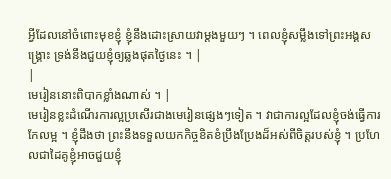អ្វីដែលនៅចំពោះមុខខ្ញុំ ខ្ញុំនឹងដោះស្រាយវាម្តងមួយៗ ។ ពេលខ្ញុំសម្លឹងទៅព្រះអង្គសង្រ្គោះ ទ្រង់នឹងជួយខ្ញុំឲ្យឆ្លងផុតថ្ងៃនេះ ។ |
|
មេរៀននោះពិបាកខ្លាំងណាស់ ។ |
មេរៀនខ្លះដំណើរការល្អប្រសើរជាងមេរៀនផ្សេងៗទៀត ។ វាជាការល្អដែលខ្ញុំចង់ធ្វើការកែលម្អ ។ ខ្ញុំដឹងថា ព្រះនឹងទទួលយកកិច្ចខិតខំប្រឹងប្រែងដ៏អស់ពីចិត្តរបស់ខ្ញុំ ។ ប្រហែលជាដៃគូខ្ញុំអាចជួយខ្ញុំ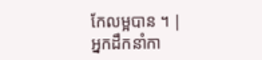កែលម្អបាន ។ |
អ្នកដឹកនាំកា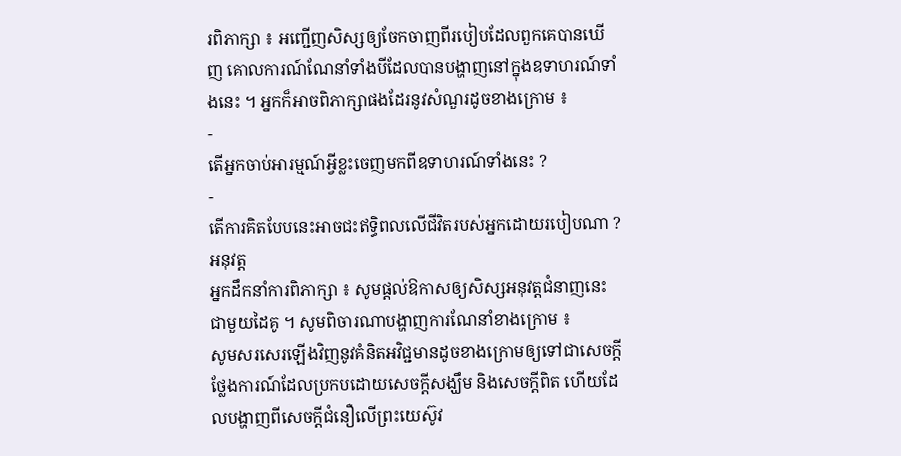រពិភាក្សា ៖ អញ្ជើញសិស្សឲ្យចែកចាញពីរបៀបដែលពួកគេបានឃើញ គោលការណ៍ណែនាំទាំងបីដែលបានបង្ហាញនៅក្នុងឧទាហរណ៍ទាំងនេះ ។ អ្នកក៏អាចពិភាក្សាផងដែរនូវសំណួរដូចខាងក្រោម ៖
-
តើអ្នកចាប់អារម្មណ៍អ្វីខ្លះចេញមកពីឧទាហរណ៍ទាំងនេះ ?
-
តើការគិតបែបនេះអាចជះឥទ្ធិពលលើជីវិតរបស់អ្នកដោយរបៀបណា ?
អនុវត្ត
អ្នកដឹកនាំការពិភាក្សា ៖ សូមផ្តល់ឱកាសឲ្យសិស្សអនុវត្តជំនាញនេះជាមួយដៃគូ ។ សូមពិចារណាបង្ហាញការណែនាំខាងក្រោម ៖
សូមសរសេរឡើងវិញនូវគំនិតអវិជ្ជមានដូចខាងក្រោមឲ្យទៅជាសេចក្តីថ្លែងការណ៍ដែលប្រកបដោយសេចក្តីសង្ឃឹម និងសេចក្តីពិត ហើយដែលបង្ហាញពីសេចក្តីជំនឿលើព្រះយេស៊ូវ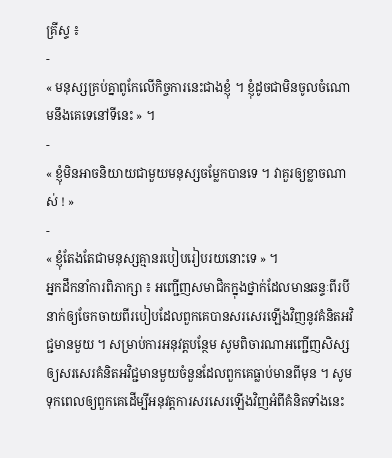គ្រីស្ទ ៖
-
« មនុស្សគ្រប់គ្នាពូកែលើកិច្ចការនេះជាងខ្ញុំ ។ ខ្ញុំដូចជាមិនចូលចំណោមនឹងគេទេនៅទីនេះ » ។
-
« ខ្ញុំមិនអាចនិយាយជាមួយមនុស្សចម្លែកបានទេ ។ វាគួរឲ្យខ្លាចណាស់ ! »
-
« ខ្ញុំតែងតែជាមនុស្សគ្មានរបៀបរៀបរយនោះទេ » ។
អ្នកដឹកនាំការពិភាក្សា ៖ អញ្ជើញសមាជិកក្នុងថ្នាក់ដែលមានឆន្ទៈពីរបីនាក់ឲ្យចែកចាយពីរបៀបដែលពួកគេបានសរសេរឡើងវិញនូវគំនិតអវិជ្ជមានមួយ ។ សម្រាប់ការអនុវត្តបន្ថែម សូមពិចារណាអញ្ជើញសិស្សឲ្យសរសេរគំនិតអវិជ្ជមានមួយចំនួនដែលពួកគេធ្លាប់មានពីមុន ។ សូមទុកពេលឲ្យពួកគេដើម្បីអនុវត្តការសរសេរឡើងវិញអំពីគំនិតទាំងនេះ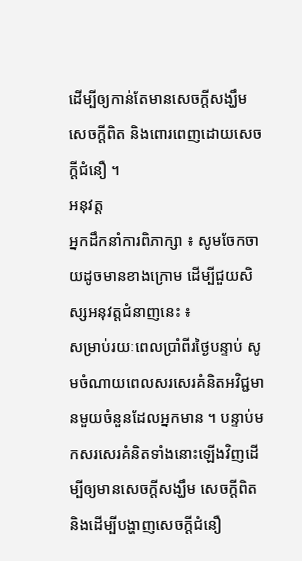ដើម្បីឲ្យកាន់តែមានសេចក្តីសង្ឃឹម សេចក្តីពិត និងពោរពេញដោយសេចក្តីជំនឿ ។
អនុវត្ត
អ្នកដឹកនាំការពិភាក្សា ៖ សូមចែកចាយដូចមានខាងក្រោម ដើម្បីជួយសិស្សអនុវត្តជំនាញនេះ ៖
សម្រាប់រយៈពេលប្រាំពីរថ្ងៃបន្ទាប់ សូមចំណាយពេលសរសេរគំនិតអវិជ្ជមានមួយចំនួនដែលអ្នកមាន ។ បន្ទាប់មកសរសេរគំនិតទាំងនោះឡើងវិញដើម្បីឲ្យមានសេចក្តីសង្ឃឹម សេចក្តីពិត និងដើម្បីបង្ហាញសេចក្តីជំនឿ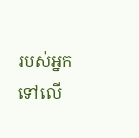របស់អ្នកទៅលើ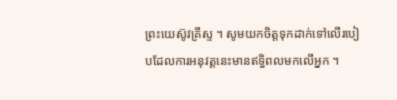ព្រះយេស៊ូវគ្រីស្ទ ។ សូមយកចិត្តទុកដាក់ទៅលើរបៀបដែលការអនុវត្តនេះមានឥទ្ធិពលមកលើអ្នក ។